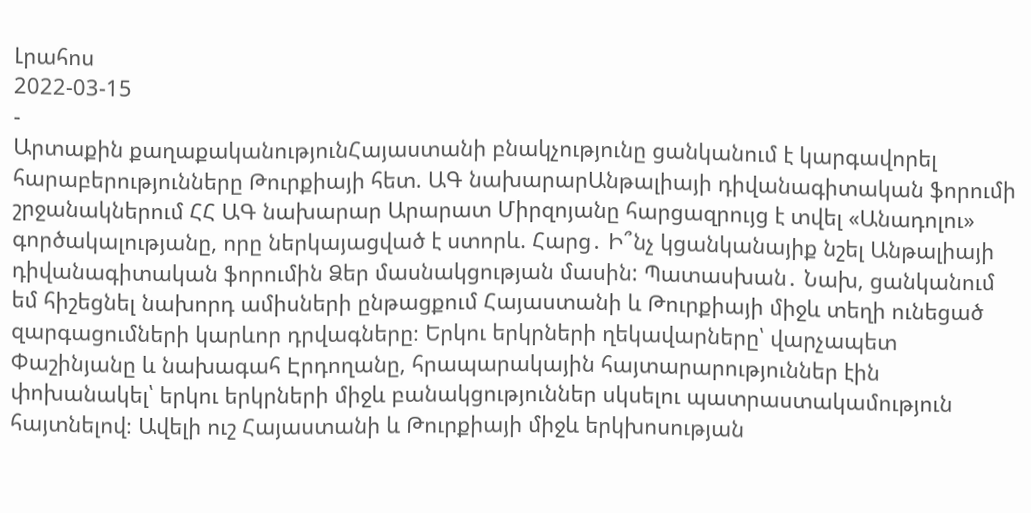Լրահոս
2022-03-15
-
Արտաքին քաղաքականությունՀայաստանի բնակչությունը ցանկանում է կարգավորել հարաբերությունները Թուրքիայի հետ. ԱԳ նախարարԱնթալիայի դիվանագիտական ֆորումի շրջանակներում ՀՀ ԱԳ նախարար Արարատ Միրզոյանը հարցազրույց է տվել «Անադոլու» գործակալությանը, որը ներկայացված է ստորև. Հարց․ Ի՞նչ կցանկանայիք նշել Անթալիայի դիվանագիտական ֆորումին Ձեր մասնակցության մասին: Պատասխան․ Նախ, ցանկանում եմ հիշեցնել նախորդ ամիսների ընթացքում Հայաստանի և Թուրքիայի միջև տեղի ունեցած զարգացումների կարևոր դրվագները։ Երկու երկրների ղեկավարները՝ վարչապետ Փաշինյանը և նախագահ Էրդողանը, հրապարակային հայտարարություններ էին փոխանակել՝ երկու երկրների միջև բանակցություններ սկսելու պատրաստակամություն հայտնելով։ Ավելի ուշ Հայաստանի և Թուրքիայի միջև երկխոսության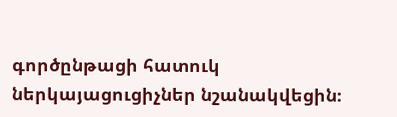գործընթացի հատուկ ներկայացուցիչներ նշանակվեցին։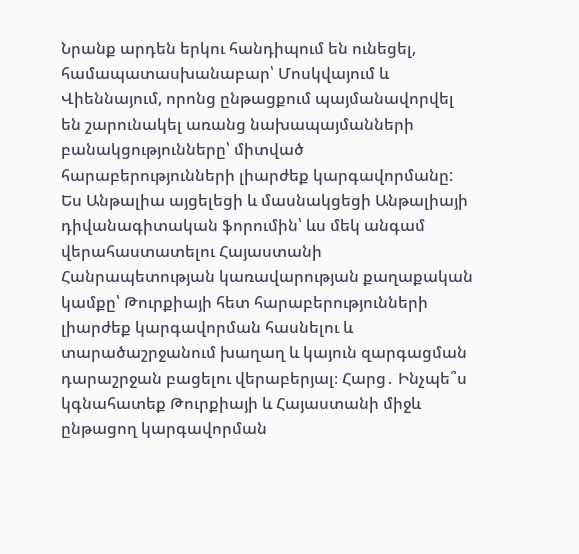Նրանք արդեն երկու հանդիպում են ունեցել, համապատասխանաբար՝ Մոսկվայում և Վիեննայում, որոնց ընթացքում պայմանավորվել են շարունակել առանց նախապայմանների բանակցությունները՝ միտված հարաբերությունների լիարժեք կարգավորմանը: Ես Անթալիա այցելեցի և մասնակցեցի Անթալիայի դիվանագիտական ֆորումին՝ ևս մեկ անգամ վերահաստատելու Հայաստանի Հանրապետության կառավարության քաղաքական կամքը՝ Թուրքիայի հետ հարաբերությունների լիարժեք կարգավորման հասնելու և տարածաշրջանում խաղաղ և կայուն զարգացման դարաշրջան բացելու վերաբերյալ։ Հարց․ Ինչպե՞ս կգնահատեք Թուրքիայի և Հայաստանի միջև ընթացող կարգավորման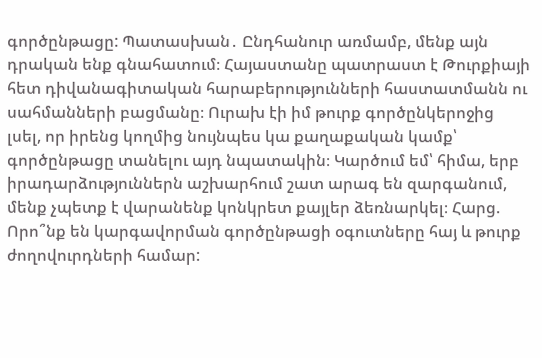գործընթացը: Պատասխան․ Ընդհանուր առմամբ, մենք այն դրական ենք գնահատում։ Հայաստանը պատրաստ է Թուրքիայի հետ դիվանագիտական հարաբերությունների հաստատմանն ու սահմանների բացմանը։ Ուրախ էի իմ թուրք գործընկերոջից լսել, որ իրենց կողմից նույնպես կա քաղաքական կամք՝ գործընթացը տանելու այդ նպատակին։ Կարծում եմ՝ հիմա, երբ իրադարձություններն աշխարհում շատ արագ են զարգանում, մենք չպետք է վարանենք կոնկրետ քայլեր ձեռնարկել։ Հարց. Որո՞նք են կարգավորման գործընթացի օգուտները հայ և թուրք ժողովուրդների համար: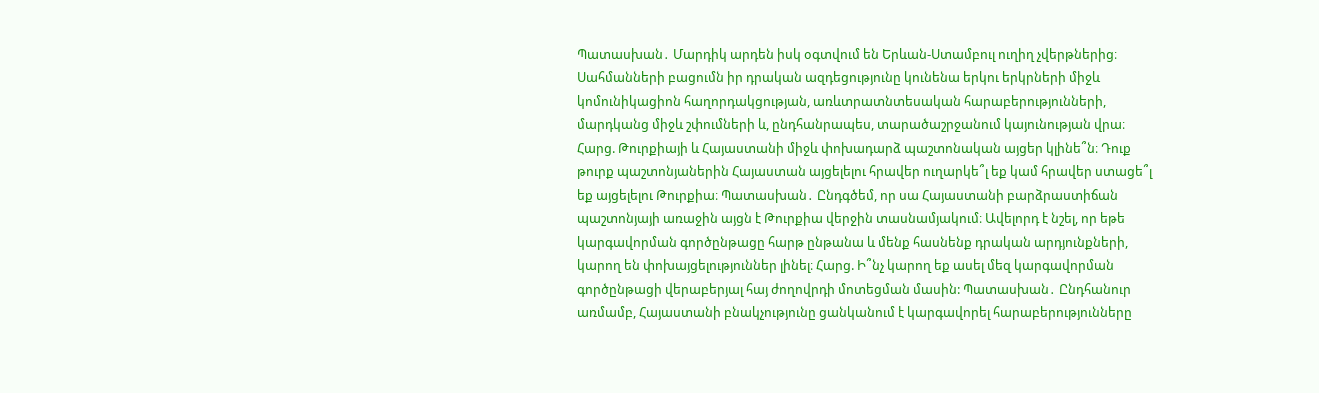Պատասխան․ Մարդիկ արդեն իսկ օգտվում են Երևան-Ստամբուլ ուղիղ չվերթներից։ Սահմանների բացումն իր դրական ազդեցությունը կունենա երկու երկրների միջև կոմունիկացիոն հաղորդակցության, առևտրատնտեսական հարաբերությունների, մարդկանց միջև շփումների և, ընդհանրապես, տարածաշրջանում կայունության վրա։ Հարց. Թուրքիայի և Հայաստանի միջև փոխադարձ պաշտոնական այցեր կլինե՞ն։ Դուք թուրք պաշտոնյաներին Հայաստան այցելելու հրավեր ուղարկե՞լ եք կամ հրավեր ստացե՞լ եք այցելելու Թուրքիա։ Պատասխան․ Ընդգծեմ, որ սա Հայաստանի բարձրաստիճան պաշտոնյայի առաջին այցն է Թուրքիա վերջին տասնամյակում։ Ավելորդ է նշել, որ եթե կարգավորման գործընթացը հարթ ընթանա և մենք հասնենք դրական արդյունքների, կարող են փոխայցելություններ լինել։ Հարց. Ի՞նչ կարող եք ասել մեզ կարգավորման գործընթացի վերաբերյալ հայ ժողովրդի մոտեցման մասին: Պատասխան․ Ընդհանուր առմամբ, Հայաստանի բնակչությունը ցանկանում է կարգավորել հարաբերությունները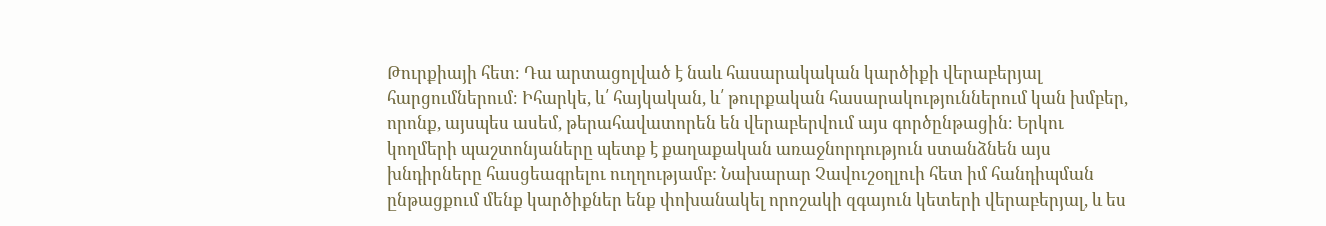Թուրքիայի հետ։ Դա արտացոլված է նաև հասարակական կարծիքի վերաբերյալ հարցումներում։ Իհարկե, և՛ հայկական, և՛ թուրքական հասարակություններում կան խմբեր, որոնք, այսպես ասեմ, թերահավատորեն են վերաբերվում այս գործընթացին։ Երկու կողմերի պաշտոնյաները պետք է քաղաքական առաջնորդություն ստանձնեն այս խնդիրները հասցեագրելու ուղղությամբ: Նախարար Չավուշօղլուի հետ իմ հանդիպման ընթացքում մենք կարծիքներ ենք փոխանակել որոշակի զգայուն կետերի վերաբերյալ, և ես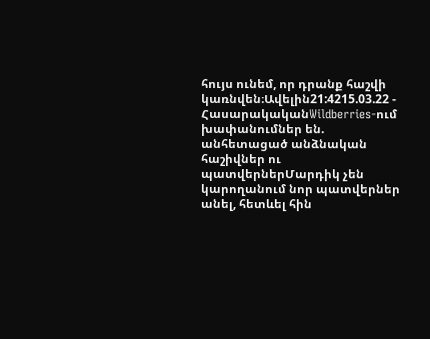հույս ունեմ, որ դրանք հաշվի կառնվեն։Ավելին21:4215.03.22 -
ՀասարակականWildberries-ում խափանումներ են. անհետացած անձնական հաշիվներ ու պատվերներՄարդիկ չեն կարողանում նոր պատվերներ անել, հետևել հին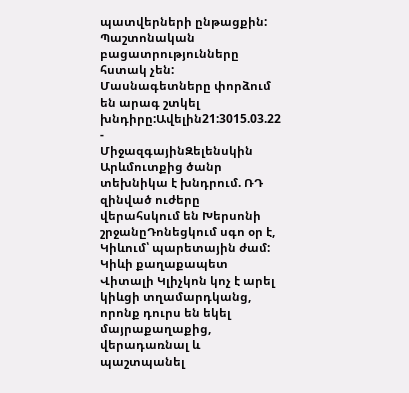պատվերների ընթացքին: Պաշտոնական բացատրությունները հստակ չեն: Մասնագետները փորձում են արագ շտկել խնդիրը:Ավելին21:3015.03.22 -
ՄիջազգայինԶելենսկին Արևմուտքից ծանր տեխնիկա է խնդրում. ՌԴ զինված ուժերը վերահսկում են Խերսոնի շրջանըԴոնեցկում սգո օր է, Կիևում՝ պարետային ժամ: Կիևի քաղաքապետ Վիտալի Կլիչկոն կոչ է արել կիևցի տղամարդկանց, որոնք դուրս են եկել մայրաքաղաքից, վերադառնալ և պաշտպանել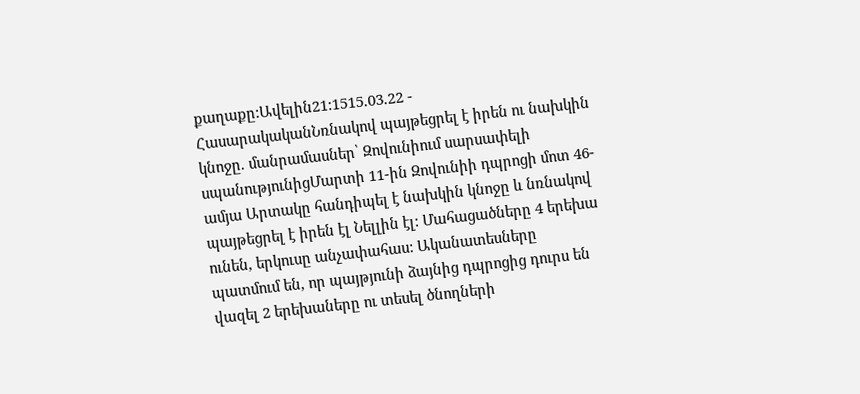քաղաքը:Ավելին21:1515.03.22 -
ՀասարակականՆռնակով պայթեցրել է իրեն ու նախկին կնոջը. մանրամասներ՝ Զովունիում սարսափելի սպանությունիցՄարտի 11-ին Զովունիի դպրոցի մոտ 46-ամյա Արտակը հանդիպել է նախկին կնոջը և նռնակով պայթեցրել է իրեն էլ Նելլին էլ: Մահացածները 4 երեխա ունեն, երկուսը անչափահաս: Ականատեսները պատմում են, որ պայթյունի ձայնից դպրոցից դուրս են վազել 2 երեխաները ու տեսել ծնողների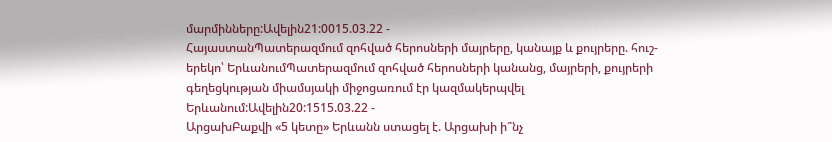մարմինները:Ավելին21:0015.03.22 -
ՀայաստանՊատերազմում զոհված հերոսների մայրերը, կանայք և քույրերը. հուշ-երեկո՝ ԵրևանումՊատերազմում զոհված հերոսների կանանց, մայրերի, քույրերի գեղեցկության միամսյակի միջոցառում էր կազմակերպվել Երևանում:Ավելին20:1515.03.22 -
ԱրցախԲաքվի «5 կետը» Երևանն ստացել է. Արցախի ի՞նչ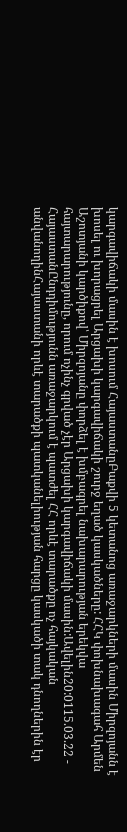կարգավիճակի մասին է խոսում ՀայաստանըԲաքվի 5 կետանոց առաջարկների մասին Միրզոյանն է խոսել ու խորացրել Արցախի կարգավիճակի շուրջ եղած կասկածները: ՀՀԿ փոխնախագահ Արմեն Աշոտյանի կարծիքով՝ Միրզոյանը փորձել է խմբագրել նախարարության երեկվա հայտարարությունը, որում ոչինչ գրված չէր Արցախի կարգավիճակի մասին:Ավելին20:0115.03.22 -
ՀայաստանԸնդդիմությունն առաջարկում է պատժել ՀՀ որևէ տարածքը ոչ հայկական անվանողինՀայաստանի որևէ տարածքի պատկանելիության հարցը կասկածի տակ դնողներին էր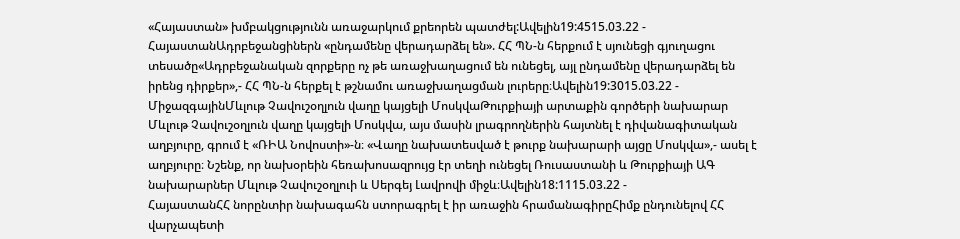«Հայաստան» խմբակցությունն առաջարկում քրեորեն պատժել:Ավելին19:4515.03.22 -
ՀայաստանԱդրբեջանցիներն «ընդամենը վերադարձել են». ՀՀ ՊՆ-ն հերքում է սյունեցի գյուղացու տեսածը«Ադրբեջանական զորքերը ոչ թե առաջխաղացում են ունեցել, այլ ընդամենը վերադարձել են իրենց դիրքեր»,- ՀՀ ՊՆ-ն հերքել է թշնամու առաջխաղացման լուրերը։Ավելին19:3015.03.22 -
ՄիջազգայինՄևլութ Չավուշօղլուն վաղը կայցելի ՄոսկվաԹուրքիայի արտաքին գործերի նախարար Մևլութ Չավուշօղլուն վաղը կայցելի Մոսկվա, այս մասին լրագրողներին հայտնել է դիվանագիտական աղբյուրը, գրում է «ՌԻԱ Նովոստի»-ն։ «Վաղը նախատեսված է թուրք նախարարի այցը Մոսկվա»,- ասել է աղբյուրը։ Նշենք, որ նախօրեին հեռախոսազրույց էր տեղի ունեցել Ռուսաստանի և Թուրքիայի ԱԳ նախարարներ Մևլութ Չավուշօղլուի և Սերգեյ Լավրովի միջև։Ավելին18:1115.03.22 -
ՀայաստանՀՀ նորընտիր նախագահն ստորագրել է իր առաջին հրամանագիրըՀիմք ընդունելով ՀՀ վարչապետի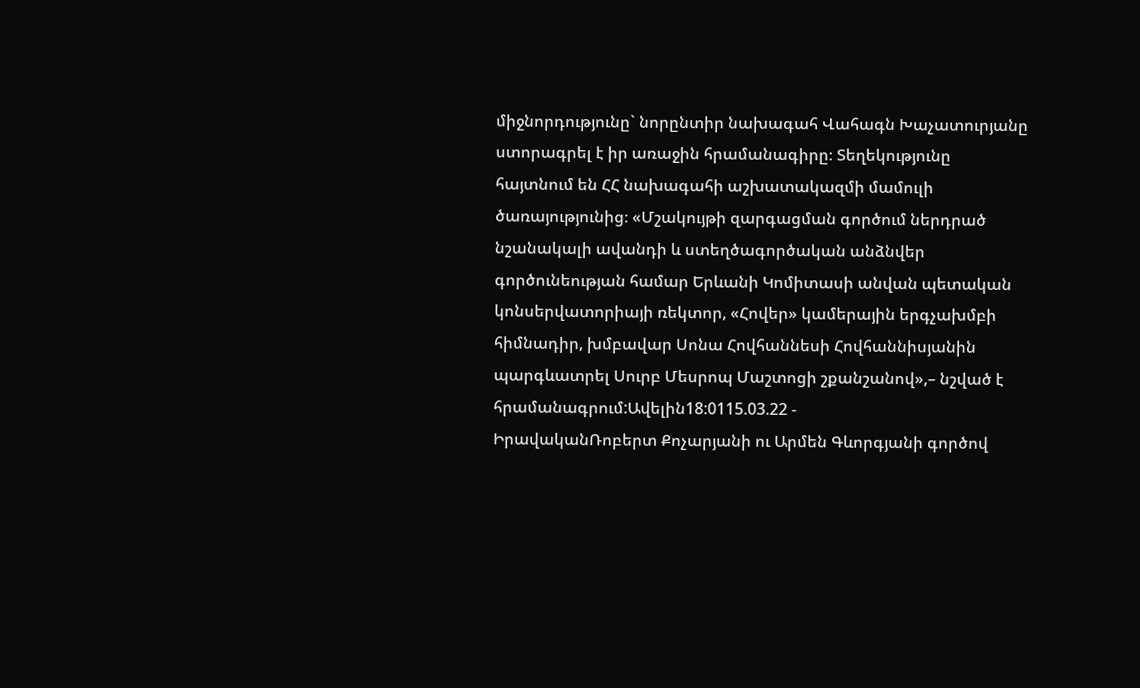միջնորդությունը` նորընտիր նախագահ Վահագն Խաչատուրյանը ստորագրել է իր առաջին հրամանագիրը։ Տեղեկությունը հայտնում են ՀՀ նախագահի աշխատակազմի մամուլի ծառայությունից։ «Մշակույթի զարգացման գործում ներդրած նշանակալի ավանդի և ստեղծագործական անձնվեր գործունեության համար Երևանի Կոմիտասի անվան պետական կոնսերվատորիայի ռեկտոր, «Հովեր» կամերային երգչախմբի հիմնադիր, խմբավար Սոնա Հովհաննեսի Հովհաննիսյանին պարգևատրել Սուրբ Մեսրոպ Մաշտոցի շքանշանով»,– նշված է հրամանագրում:Ավելին18:0115.03.22 -
ԻրավականՌոբերտ Քոչարյանի ու Արմեն Գևորգյանի գործով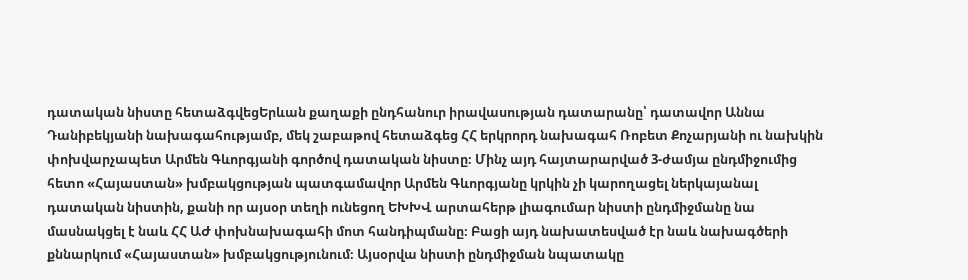դատական նիստը հետաձգվեցԵրևան քաղաքի ընդհանուր իրավասության դատարանը՝ դատավոր Աննա Դանիբեկյանի նախագահությամբ, մեկ շաբաթով հետաձգեց ՀՀ երկրորդ նախագահ Ռոբետ Քոչարյանի ու նախկին փոխվարչապետ Արմեն Գևորգյանի գործով դատական նիստը։ Մինչ այդ հայտարարված 3-ժամյա ընդմիջումից հետո «Հայաստան» խմբակցության պատգամավոր Արմեն Գևորգյանը կրկին չի կարողացել ներկայանալ դատական նիստին, քանի որ այսօր տեղի ունեցող ԵԽԽՎ արտահերթ լիագումար նիստի ընդմիջմանը նա մասնակցել է նաև ՀՀ ԱԺ փոխնախագահի մոտ հանդիպմանը։ Բացի այդ նախատեսված էր նաև նախագծերի քննարկում «Հայաստան» խմբակցությունում։ Այսօրվա նիստի ընդմիջման նպատակը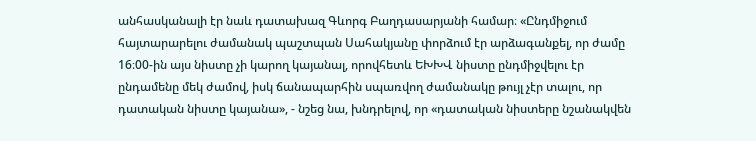անհասկանալի էր նաև դատախազ Գևորգ Բաղդասարյանի համար։ «Ընդմիջում հայտարարելու ժամանակ պաշտպան Սահակյանը փորձում էր արձագանքել, որ ժամը 16։00-ին այս նիստը չի կարող կայանալ, որովհետև ԵԽԽՎ նիստը ընդմիջվելու էր ընդամենը մեկ ժամով, իսկ ճանապարհին սպառվող ժամանակը թույլ չէր տալու, որ դատական նիստը կայանա», - նշեց նա, խնդրելով, որ «դատական նիստերը նշանակվեն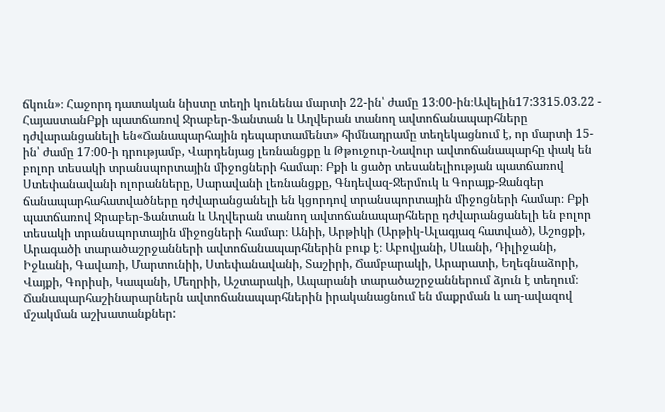ճկուն»։ Հաջորդ դատական նիստը տեղի կունենա մարտի 22-ին՝ ժամը 13։00-ին։Ավելին17:3315.03.22 -
ՀայաստանԲքի պատճառով Ջրաբեր-Ֆանտան և Աղվերան տանող ավտոճանապարհները դժվարանցանելի են«Ճանապարհային դեպարտամենտ» հիմնադրամը տեղեկացնում է, որ մարտի 15-ին՝ ժամը 17։00-ի դրությամբ, Վարդենյաց լեռնանցքը և Թթուջուր-Նավուր ավտոճանապարհը փակ են բոլոր տեսակի տրանսպորտային միջոցների համար։ Բքի և ցածր տեսանելիության պատճառով Ստեփանավանի ոլորանները, Սարավանի լեռնանցքը, Գնդեվազ-Ջերմուկ և Գորայք-Զանգեր ճանապարհահատվածները դժվարանցանելի են կցորդով տրանսպորտային միջոցների համար։ Բքի պատճառով Ջրաբեր-Ֆանտան և Աղվերան տանող ավտոճանապարհները դժվարանցանելի են բոլոր տեսակի տրանսպորտային միջոցների համար։ Անիի, Արթիկի (Արթիկ-Ալագյազ հատված), Աշոցքի, Արագածի տարածաշրջանների ավտոճանապարհներին բուք է։ Աբովյանի, Սևանի, Դիլիջանի, Իջևանի, Գավառի, Մարտունիի, Ստեփանավանի, Տաշիրի, Ճամբարակի, Արարատի, Եղեգնաձորի, Վայքի, Գորիսի, Կապանի, Մեղրիի, Աշտարակի, Ապարանի տարածաշրջաններում ձյուն է տեղում։ Ճանապարհաշինարարներն ավտոճանապարհներին իրականացնում են մաքրման և աղ-ավազով մշակման աշխատանքներ: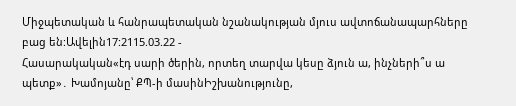Միջպետական և հանրապետական նշանակության մյուս ավտոճանապարհները բաց են:Ավելին17:2115.03.22 -
Հասարակական«էդ սարի ծերին, որտեղ տարվա կեսը ձյուն ա, ինչների՞ս ա պետք»․ Խամոյանը՝ ՔՊ-ի մասինԻշխանությունը,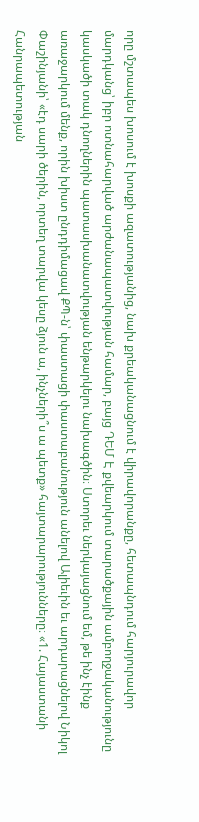որը մշտապես խոսում է խոսքի ազատությանից, նախ քրեականացնում է վիրավորանքը, հետապնդում հարյուրավոր մարդկանց՝ իբր ոտնահարված արժանապատվության համար, բայց ԴԵՄ Է քվեարկում տարածքային ամբողջականությունը կասկածի տակ դնողներին պատասխանատվության ենթարկելու նախագծին։ Ստորեւ ներկայացնում եմ, թե ինչ էինք առաջարկում մենք, որին խիստ ընդդիմացավ ՔՊ-ն՝ փաստացի փաստաբանություն անելով Ալիեւին եւ արդարացնելով Նիկոլ Փաշինյանի՝ «էդ սարի ծերին, որտեղ տարվա կեսը ձյուն ա, ինչների՞ս ա պետք» հայտարարությունները։ «1. Հայաստանի Հանրապետության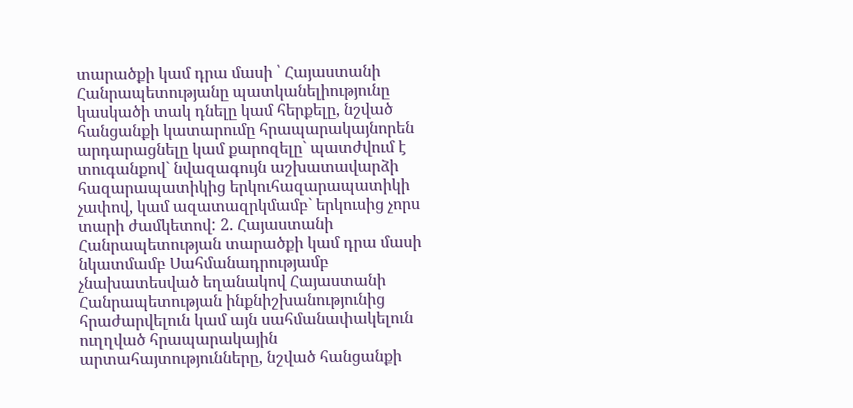տարածքի կամ դրա մասի ՝ Հայաստանի Հանրապետությանը պատկանելիությունը կասկածի տակ դնելը կամ հերքելը, նշված հանցանքի կատարումը հրապարակայնորեն արդարացնելը կամ քարոզելը` պատժվում է տուգանքով` նվազագույն աշխատավարձի հազարապատիկից երկուհազարապատիկի չափով, կամ ազատազրկմամբ` երկուսից չորս տարի ժամկետով: 2. Հայաստանի Հանրապետության տարածքի կամ դրա մասի նկատմամբ Սահմանադրությամբ չնախատեսված եղանակով Հայաստանի Հանրապետության ինքնիշխանությունից հրաժարվելուն կամ այն սահմանափակելուն ուղղված հրապարակային արտահայտությունները, նշված հանցանքի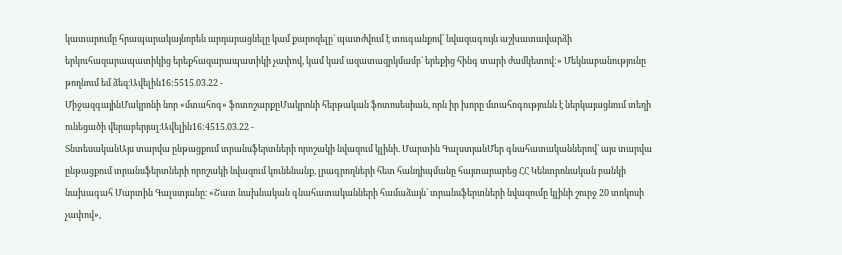կատարումը հրապարակայնորեն արդարացնելը կամ քարոզելը` պատժվում է տուգանքով՝ նվազագույն աշխատավարձի երկուհազարապատիկից երեքհազարապատիկի չափով, կամ կամ ազատազրկմամբ՝ երեքից հինգ տարի ժամկետով:» Մեկնաբանությունը թողնում եմ ձեզ։Ավելին16:5515.03.22 -
ՄիջազգայինՄակրոնի նոր «մտահոգ» ֆոտոշարքըՄակրոնի հերթական ֆոտոսեսիան, որն իր խորը մտահոգությունն է ներկայացնում տեղի ունեցածի վերաբերյալ։Ավելին16:4515.03.22 -
ՏնտեսականԱյս տարվա ընթացքում տրանսֆերտների որոշակի նվազում կլինի. Մարտին ԳալստյանՄեր գնահատականներով՝ այս տարվա ընթացքում տրանսֆերտների որոշակի նվազում կունենանք, լրագրողների հետ հանդիպմանը հայտարարեց ՀՀ Կենտրոնական բանկի նախագահ Մարտին Գալստյանը։ «Շատ նախնական գնահատականների համաձայն՝ տրանսֆերտների նվազումը կլինի շուրջ 20 տոկոսի չափով»,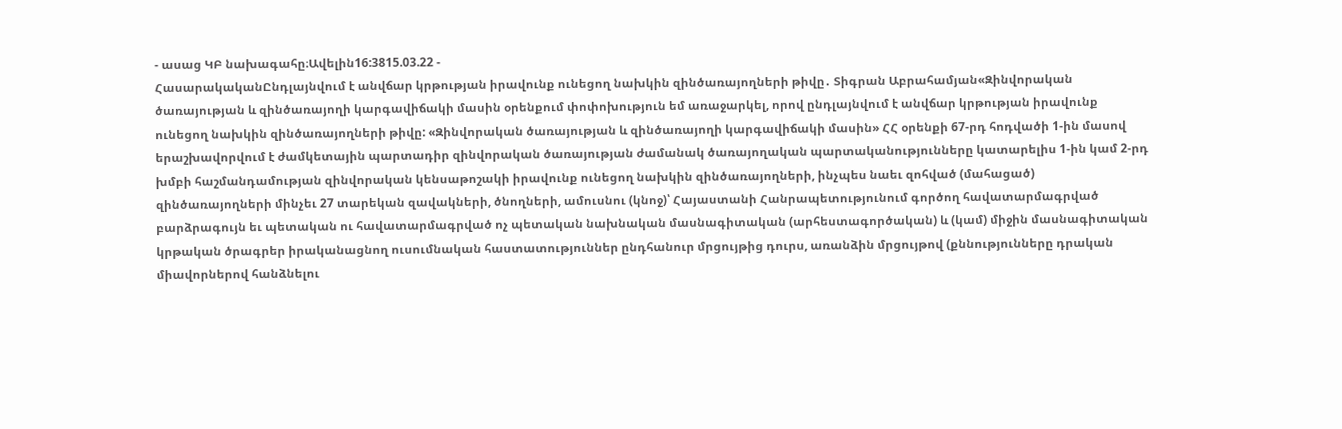- ասաց ԿԲ նախագահը։Ավելին16:3815.03.22 -
ՀասարակականԸնդլայնվում է անվճար կրթության իրավունք ունեցող նախկին զինծառայողների թիվը․ Տիգրան Աբրահամյան«Զինվորական ծառայության և զինծառայողի կարգավիճակի մասին օրենքում փոփոխություն եմ առաջարկել, որով ընդլայնվում է անվճար կրթության իրավունք ունեցող նախկին զինծառայողների թիվը: «Զինվորական ծառայության և զինծառայողի կարգավիճակի մասին» ՀՀ օրենքի 67-րդ հոդվածի 1-ին մասով երաշխավորվում է ժամկետային պարտադիր զինվորական ծառայության ժամանակ ծառայողական պարտականությունները կատարելիս 1-ին կամ 2-րդ խմբի հաշմանդամության զինվորական կենսաթոշակի իրավունք ունեցող նախկին զինծառայողների, ինչպես նաեւ զոհված (մահացած) զինծառայողների մինչեւ 27 տարեկան զավակների, ծնողների, ամուսնու (կնոջ)՝ Հայաստանի Հանրապետությունում գործող հավատարմագրված բարձրագույն եւ պետական ու հավատարմագրված ոչ պետական նախնական մասնագիտական (արհեստագործական) և (կամ) միջին մասնագիտական կրթական ծրագրեր իրականացնող ուսումնական հաստատություններ ընդհանուր մրցույթից դուրս, առանձին մրցույթով (քննությունները դրական միավորներով հանձնելու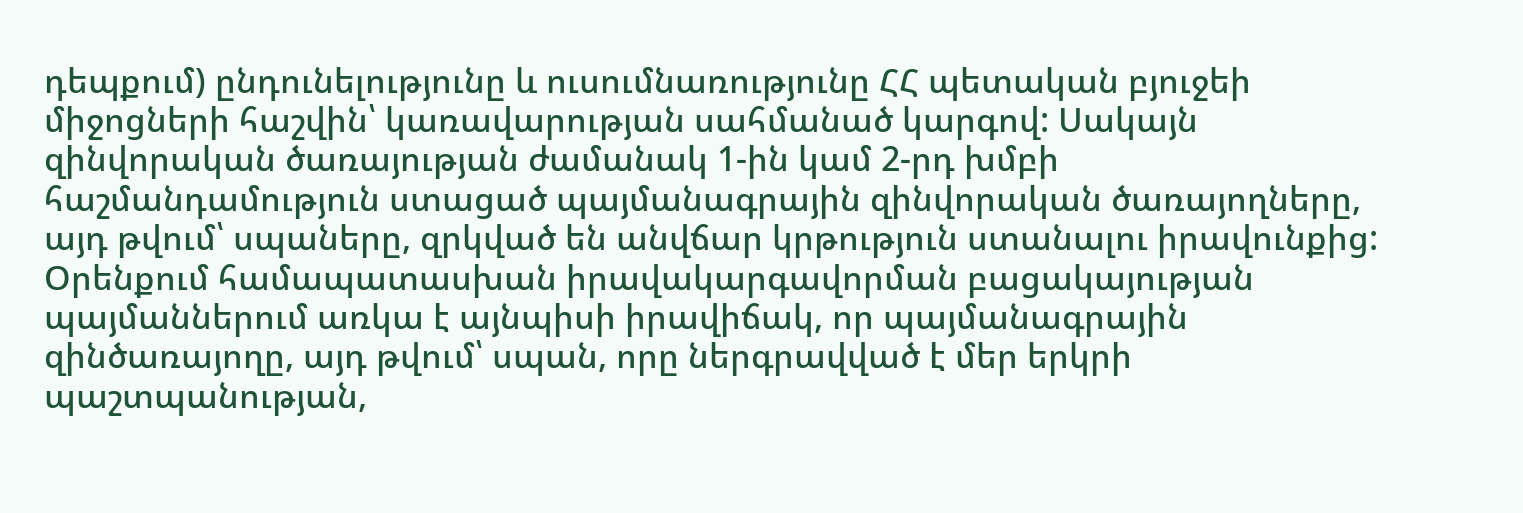դեպքում) ընդունելությունը և ուսումնառությունը ՀՀ պետական բյուջեի միջոցների հաշվին՝ կառավարության սահմանած կարգով: Սակայն զինվորական ծառայության ժամանակ 1-ին կամ 2-րդ խմբի հաշմանդամություն ստացած պայմանագրային զինվորական ծառայողները, այդ թվում՝ սպաները, զրկված են անվճար կրթություն ստանալու իրավունքից: Օրենքում համապատասխան իրավակարգավորման բացակայության պայմաններում առկա է այնպիսի իրավիճակ, որ պայմանագրային զինծառայողը, այդ թվում՝ սպան, որը ներգրավված է մեր երկրի պաշտպանության,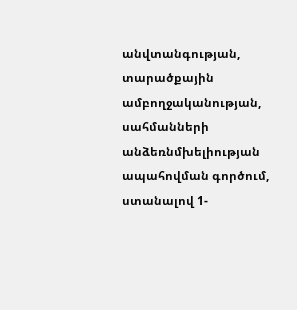անվտանգության, տարածքային ամբողջականության, սահմանների անձեռնմխելիության ապահովման գործում, ստանալով 1-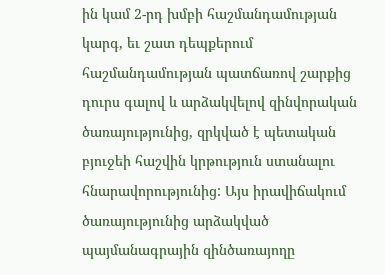ին կամ 2-րդ խմբի հաշմանդամության կարգ, եւ շատ դեպքերում հաշմանդամության պատճառով շարքից դուրս գալով և արձակվելով զինվորական ծառայությունից, զրկված է պետական բյուջեի հաշվին կրթություն ստանալու հնարավորությունից: Այս իրավիճակում ծառայությունից արձակված պայմանագրային զինծառայողը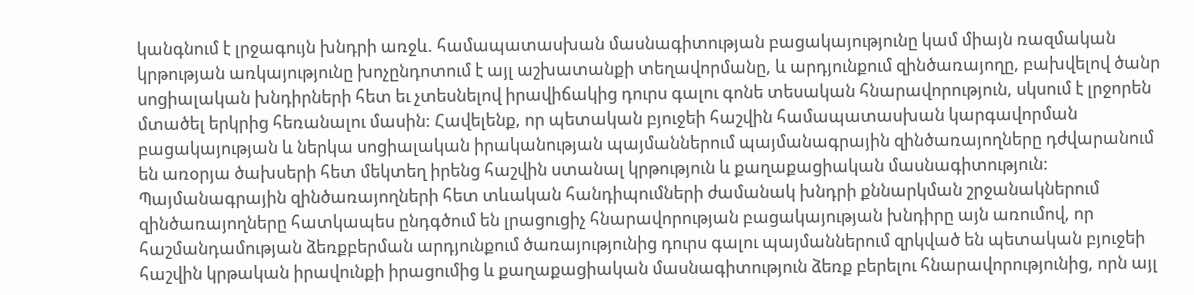կանգնում է լրջագույն խնդրի առջև. համապատասխան մասնագիտության բացակայությունը կամ միայն ռազմական կրթության առկայությունը խոչընդոտում է այլ աշխատանքի տեղավորմանը, և արդյունքում զինծառայողը, բախվելով ծանր սոցիալական խնդիրների հետ եւ չտեսնելով իրավիճակից դուրս գալու գոնե տեսական հնարավորություն, սկսում է լրջորեն մտածել երկրից հեռանալու մասին: Հավելենք, որ պետական բյուջեի հաշվին համապատասխան կարգավորման բացակայության և ներկա սոցիալական իրականության պայմաններում պայմանագրային զինծառայողները դժվարանում են առօրյա ծախսերի հետ մեկտեղ իրենց հաշվին ստանալ կրթություն և քաղաքացիական մասնագիտություն: Պայմանագրային զինծառայողների հետ տևական հանդիպումների ժամանակ խնդրի քննարկման շրջանակներում զինծառայողները հատկապես ընդգծում են լրացուցիչ հնարավորության բացակայության խնդիրը այն առումով, որ հաշմանդամության ձեռքբերման արդյունքում ծառայությունից դուրս գալու պայմաններում զրկված են պետական բյուջեի հաշվին կրթական իրավունքի իրացումից և քաղաքացիական մասնագիտություն ձեռք բերելու հնարավորությունից, որն այլ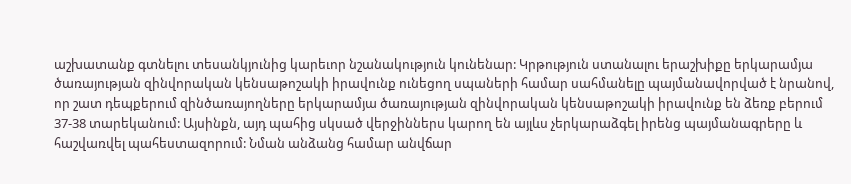աշխատանք գտնելու տեսանկյունից կարեւոր նշանակություն կունենար: Կրթություն ստանալու երաշխիքը երկարամյա ծառայության զինվորական կենսաթոշակի իրավունք ունեցող սպաների համար սահմանելը պայմանավորված է նրանով, որ շատ դեպքերում զինծառայողները երկարամյա ծառայության զինվորական կենսաթոշակի իրավունք են ձեռք բերում 37-38 տարեկանում: Այսինքն, այդ պահից սկսած վերջիններս կարող են այլևս չերկարաձգել իրենց պայմանագրերը և հաշվառվել պահեստազորում: Նման անձանց համար անվճար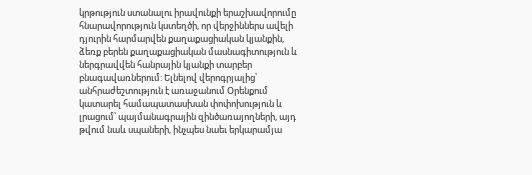կրթություն ստանալու իրավունքի երաշխավորումը հնարավորություն կստեղծի, որ վերջիններս ավելի դյուրին հարմարվեն քաղաքացիական կյանքին, ձեռք բերեն քաղաքացիական մասնագիտություն և ներգրավվեն հանրային կյանքի տարբեր բնագավառներում: Ելնելով վերոգրյալից՝ անհրաժեշտություն է առաջանում Օրենքում կատարել համապատասխան փոփոխություն և լրացում՝ պայմանագրային զինծառայողների, այդ թվում նաև սպաների, ինչպես նաեւ երկարամյա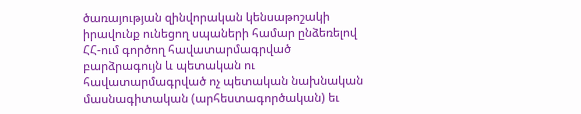ծառայության զինվորական կենսաթոշակի իրավունք ունեցող սպաների համար ընձեռելով ՀՀ-ում գործող հավատարմագրված բարձրագույն և պետական ու հավատարմագրված ոչ պետական նախնական մասնագիտական (արհեստագործական) եւ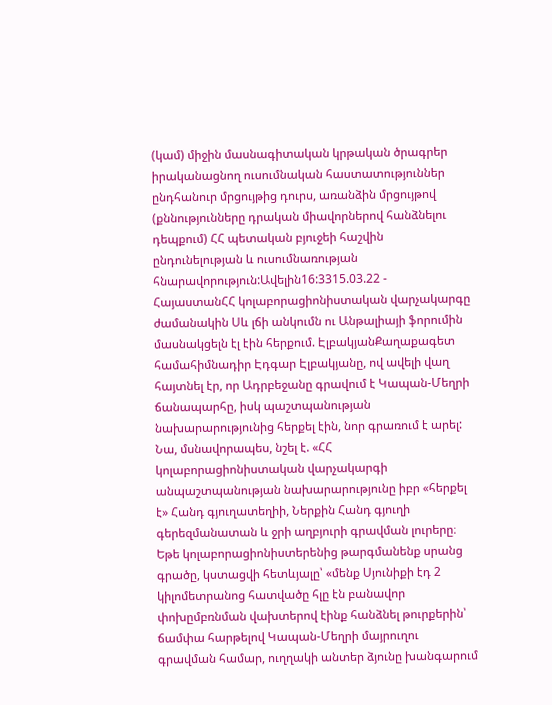(կամ) միջին մասնագիտական կրթական ծրագրեր իրականացնող ուսումնական հաստատություններ ընդհանուր մրցույթից դուրս, առանձին մրցույթով (քննությունները դրական միավորներով հանձնելու դեպքում) ՀՀ պետական բյուջեի հաշվին ընդունելության և ուսումնառության հնարավորություն:Ավելին16:3315.03.22 -
ՀայաստանՀՀ կոլաբորացիոնիստական վարչակարգը ժամանակին Սև լճի անկումն ու Անթալիայի ֆորումին մասնակցելն էլ էին հերքում. ԷլբակյանՔաղաքագետ համահիմնադիր Էդգար Էլբակյանը, ով ավելի վաղ հայտնել էր, որ Ադրբեջանը գրավում է Կապան-Մեղրի ճանապարհը, իսկ պաշտպանության նախարարությունից հերքել էին, նոր գրառում է արել: Նա, մսնավորապես, նշել է. «ՀՀ կոլաբորացիոնիստական վարչակարգի անպաշտպանության նախարարությունը իբր «հերքել է» Հանդ գյուղատեղիի, Ներքին Հանդ գյուղի գերեզմանատան և ջրի աղբյուրի գրավման լուրերը։ Եթե կոլաբորացիոնիստերենից թարգմանենք սրանց գրածը, կստացվի հետևյալը՝ «մենք Սյունիքի էդ 2 կիլոմետրանոց հատվածը հլը էն բանավոր փոխըմբռնման վախտերով էինք հանձնել թուրքերին՝ ճամփա հարթելով Կապան-Մեղրի մայրուղու գրավման համար, ուղղակի անտեր ձյունը խանգարում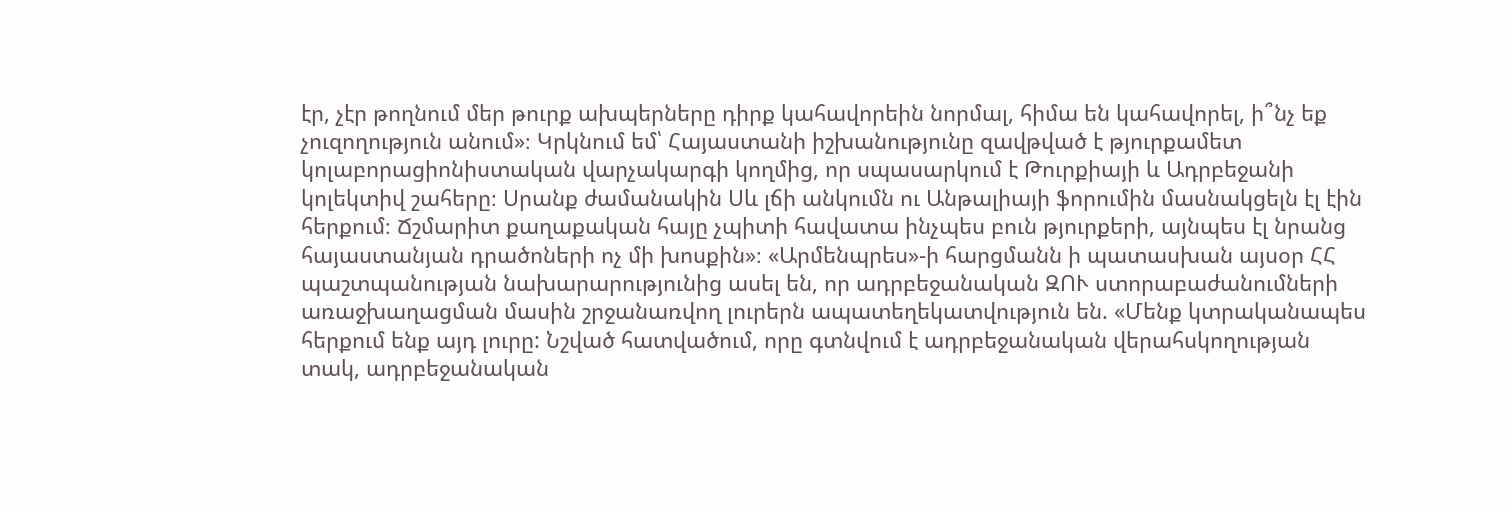էր, չէր թողնում մեր թուրք ախպերները դիրք կահավորեին նորմալ, հիմա են կահավորել, ի՞նչ եք չուզողություն անում»։ Կրկնում եմ՝ Հայաստանի իշխանությունը զավթված է թյուրքամետ կոլաբորացիոնիստական վարչակարգի կողմից, որ սպասարկում է Թուրքիայի և Ադրբեջանի կոլեկտիվ շահերը։ Սրանք ժամանակին Սև լճի անկումն ու Անթալիայի ֆորումին մասնակցելն էլ էին հերքում։ Ճշմարիտ քաղաքական հայը չպիտի հավատա ինչպես բուն թյուրքերի, այնպես էլ նրանց հայաստանյան դրածոների ոչ մի խոսքին»։ «Արմենպրես»-ի հարցմանն ի պատասխան այսօր ՀՀ պաշտպանության նախարարությունից ասել են, որ ադրբեջանական ԶՈՒ ստորաբաժանումների առաջխաղացման մասին շրջանառվող լուրերն ապատեղեկատվություն են. «Մենք կտրականապես հերքում ենք այդ լուրը: Նշված հատվածում, որը գտնվում է ադրբեջանական վերահսկողության տակ, ադրբեջանական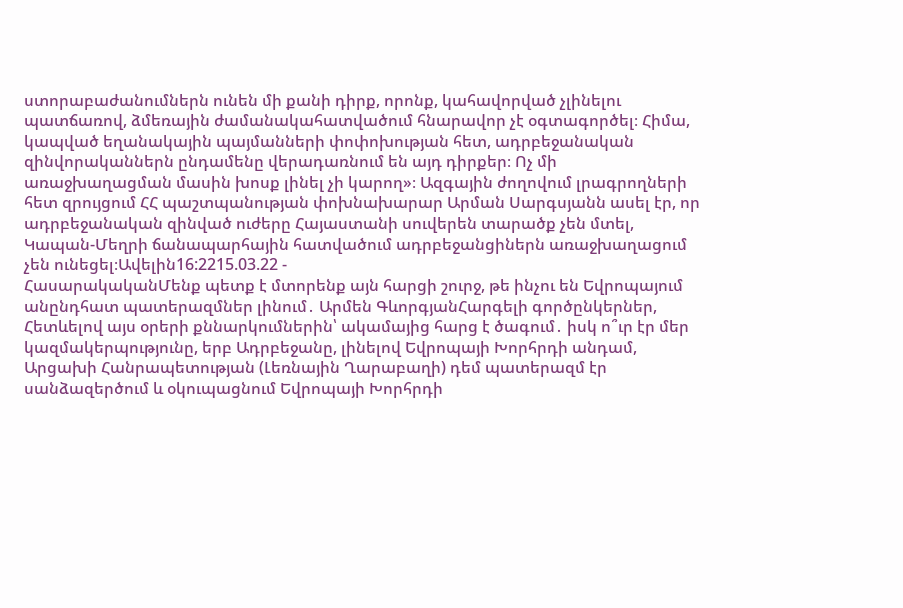ստորաբաժանումներն ունեն մի քանի դիրք, որոնք, կահավորված չլինելու պատճառով, ձմեռային ժամանակահատվածում հնարավոր չէ օգտագործել։ Հիմա, կապված եղանակային պայմանների փոփոխության հետ, ադրբեջանական զինվորականներն ընդամենը վերադառնում են այդ դիրքեր։ Ոչ մի առաջխաղացման մասին խոսք լինել չի կարող»։ Ազգային ժողովում լրագրողների հետ զրույցում ՀՀ պաշտպանության փոխնախարար Արման Սարգսյանն ասել էր, որ ադրբեջանական զինված ուժերը Հայաստանի սուվերեն տարածք չեն մտել, Կապան-Մեղրի ճանապարհային հատվածում ադրբեջանցիներն առաջխաղացում չեն ունեցել։Ավելին16:2215.03.22 -
ՀասարակականՄենք պետք է մտորենք այն հարցի շուրջ, թե ինչու են Եվրոպայում անընդհատ պատերազմներ լինում․ Արմեն ԳևորգյանՀարգելի գործընկերներ, Հետևելով այս օրերի քննարկումներին՝ ակամայից հարց է ծագում․ իսկ ո՞ւր էր մեր կազմակերպությունը, երբ Ադրբեջանը, լինելով Եվրոպայի Խորհրդի անդամ, Արցախի Հանրապետության (Լեռնային Ղարաբաղի) դեմ պատերազմ էր սանձազերծում և օկուպացնում Եվրոպայի Խորհրդի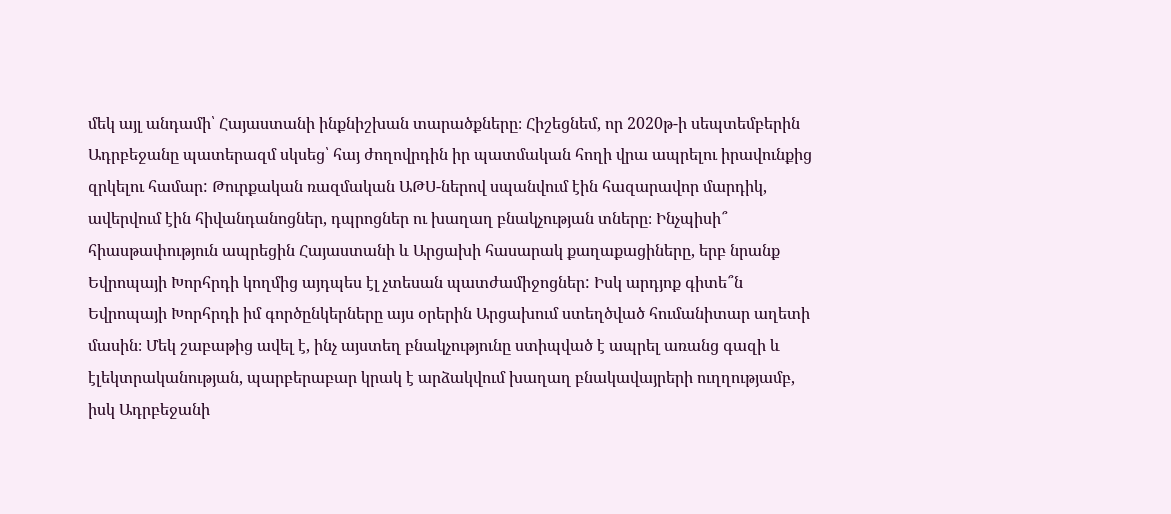մեկ այլ անդամի՝ Հայաստանի ինքնիշխան տարածքները։ Հիշեցնեմ, որ 2020թ-ի սեպտեմբերին Ադրբեջանը պատերազմ սկսեց՝ հայ ժողովրդին իր պատմական հողի վրա ապրելու իրավունքից զրկելու համար: Թուրքական ռազմական ԱԹՍ-ներով սպանվում էին հազարավոր մարդիկ, ավերվում էին հիվանդանոցներ, դպրոցներ ու խաղաղ բնակչության տները։ Ինչպիսի՞ հիասթափություն ապրեցին Հայաստանի և Արցախի հասարակ քաղաքացիները, երբ նրանք Եվրոպայի Խորհրդի կողմից այդպես էլ չտեսան պատժամիջոցներ: Իսկ արդյոք գիտե՞ն Եվրոպայի Խորհրդի իմ գործընկերները այս օրերին Արցախում ստեղծված հումանիտար աղետի մասին։ Մեկ շաբաթից ավել է, ինչ այստեղ բնակչությունը ստիպված է ապրել առանց գազի և էլեկտրականության, պարբերաբար կրակ է արձակվում խաղաղ բնակավայրերի ուղղությամբ, իսկ Ադրբեջանի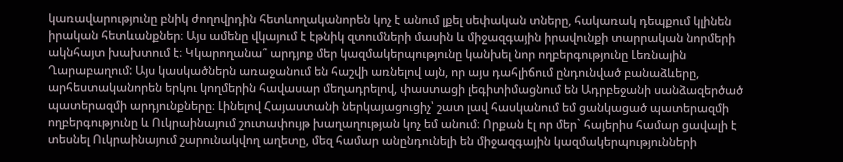կառավարությունը բնիկ ժողովրդին հետևողականորեն կոչ է անում լքել սեփական տները, հակառակ դեպքում կլինեն իրական հետևանքներ։ Այս ամենը վկայում է էթնիկ զտումների մասին և միջազգային իրավունքի տարրական նորմերի ակնհայտ խախտում է։ Կկարողանա՞ արդյոք մեր կազմակերպությունը կանխել նոր ողբերգությունը Լեռնային Ղարաբաղում: Այս կասկածներն առաջանում են հաշվի առնելով այն, որ այս դահլիճում ընդունված բանաձևերը, արհեստականորեն երկու կողմերին հավասար մեղադրելով, փաստացի լեգիտիմացնում են Ադրբեջանի սանձազերծած պատերազմի արդյունքները։ Լինելով Հայաստանի ներկայացուցիչ՝ շատ լավ հասկանում եմ ցանկացած պատերազմի ողբերգությունը և Ուկրաինայում շուտափույթ խաղաղության կոչ եմ անում։ Որքան էլ որ մեր` հայերիս համար ցավալի է տեսնել Ուկրաինայում շարունակվող աղետը, մեզ համար անընդունելի են միջազգային կազմակերպությունների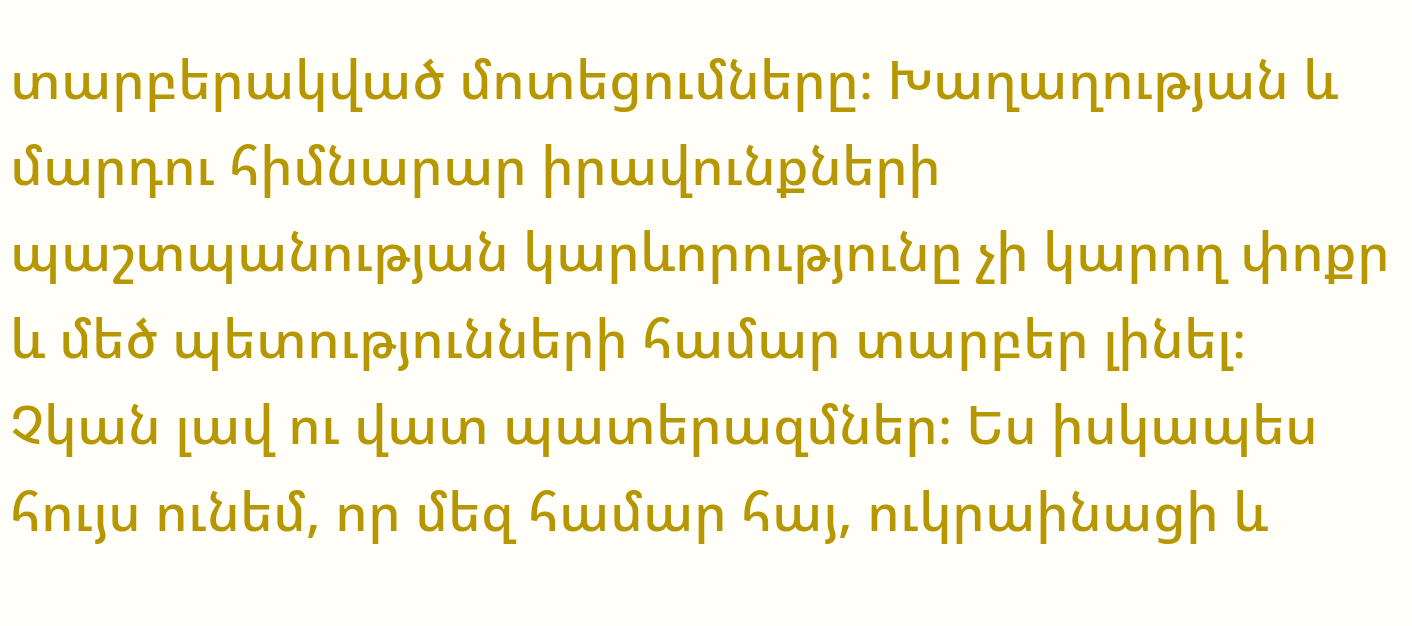տարբերակված մոտեցումները։ Խաղաղության և մարդու հիմնարար իրավունքների պաշտպանության կարևորությունը չի կարող փոքր և մեծ պետությունների համար տարբեր լինել։ Չկան լավ ու վատ պատերազմներ։ Ես իսկապես հույս ունեմ, որ մեզ համար հայ, ուկրաինացի և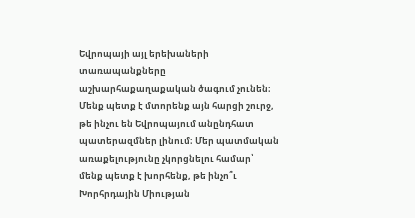Եվրոպայի այլ երեխաների տառապանքները աշխարհաքաղաքական ծագում չունեն։ Մենք պետք է մտորենք այն հարցի շուրջ, թե ինչու են Եվրոպայում անընդհատ պատերազմներ լինում։ Մեր պատմական առաքելությունը չկորցնելու համար՝ մենք պետք է խորհենք, թե ինչո՞ւ Խորհրդային Միության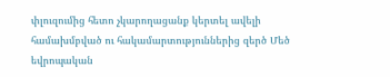փլուզումից հետո չկարողացանք կերտել ավելի համախմբված ու հակամարտություններից զերծ Մեծ եվրոպական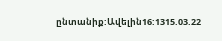ընտանիք:Ավելին16:1315.03.22